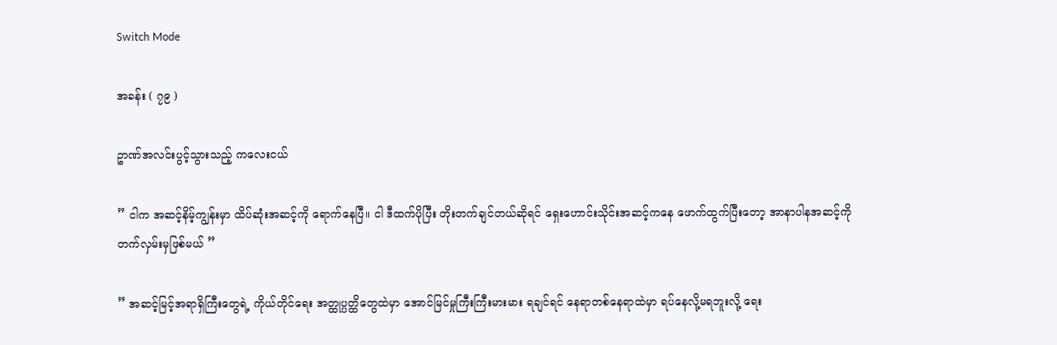Switch Mode

အခန်း ( ၇၉ )

ဥာဏ်အလင်းပွင့်သွားသည့် ကလေးငယ်

” ငါက အဆင့်နိမ့်ကျွန်းမှာ ထိပ်ဆုံးအဆင့်ကို ရောက်နေပြီ။ ငါ ဒီထက်ပိုပြီး တိုးတက်ချင်တယ်ဆိုရင် ရှေးဟောင်းသိုင်းအဆင့်ကနေ ဖောက်ထွက်ပြီးတော့ အာနာပါနအဆင့်ကို တက်လှမ်းမှဖြစ်မယ် ”

” အဆင့်မြင့်အရာရှိကြီးတွေရဲ့ ကိုယ်တိုင်ရေး အတ္ထုပ္ပတ္ထိတွေထဲမှာ အောင်မြင်မှုကြီးကြီးမားမား ရချင်ရင် နေရာတစ်နေရာထဲမှာ ရပ်နေလို့မရဘူးလို့ ရေး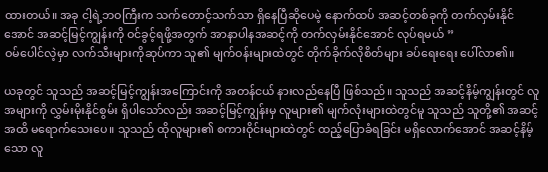ထားတယ်။ အခု ငါ့ရဲ့ဘဝကြီးက သက်တောင့်သက်သာ ရှိနေပြီဆိုပေမဲ့ နောက်ထပ် အဆင့်တစ်ခုကို တက်လှမ်းနိုင်အောင် အဆင့်မြင့်ကျွန်းကို ဝင်ခွင့်ရဖို့အတွက် အာနာပါနအဆင့်ကို တက်လှမ်းနိုင်အောင် လုပ်ရမယ် ”
ဝမ်ပေါင်လဲ့မှာ လက်သီးများကိုဆုပ်ကာ သူ၏ မျက်ဝန်းများထဲတွင် တိုက်ခိုက်လိုစိတ်များ ခပ်ရေးရေး ပေါ်လာ၏။

ယခုတွင် သူသည် အဆင့်မြင့်ကျွန်းအကြောင်းကို အတန်ငယ် နားလည်နေပြီ ဖြစ်သည်။ သူသည် အဆင့်နိမ့်ကျွန်းတွင် လူအများကို လွှမ်းမိုးနိုင်စွမ်း ရှိပါသော်လည်း အဆင့်မြင့်ကျွန်းမှ လူများ၏ မျက်လုံးများထဲတွင်မူ သူသည် သူတို့၏ အဆင့်အထိ မရောက်သေးပေ။ သူသည် ထိုလူများ၏ စကားဝိုင်းများထဲတွင် ထည့်ပြောခံရခြင်း မရှိလောက်အောင် အဆင့်နိမ့်သော လူ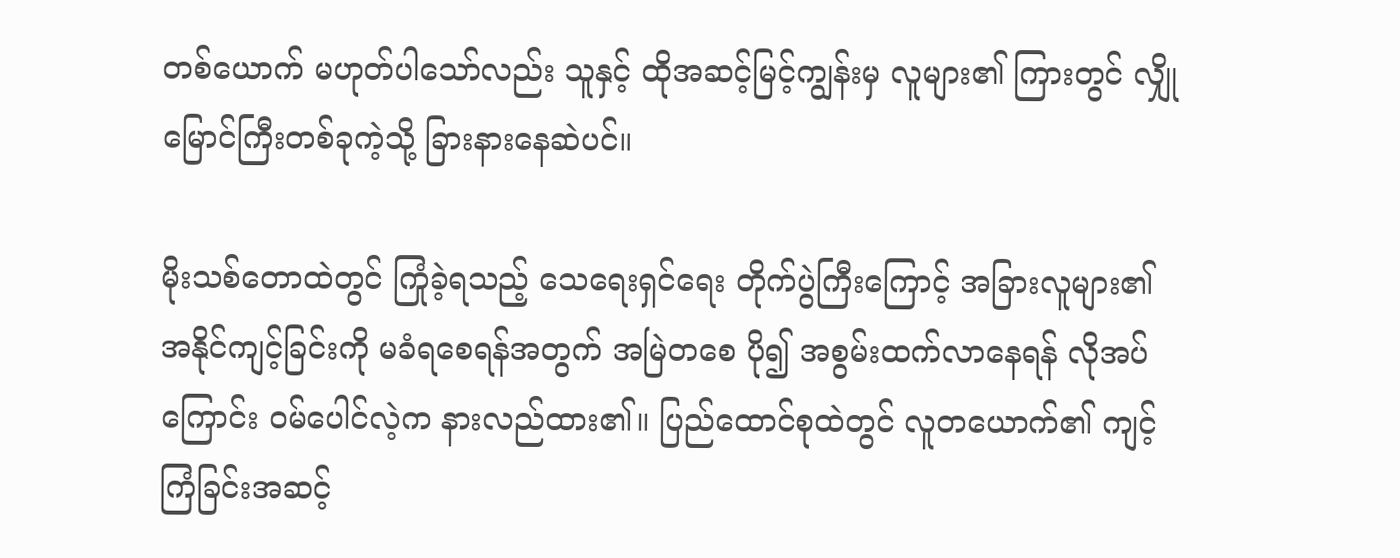တစ်ယောက် မဟုတ်ပါသော်လည်း သူနှင့် ထိုအဆင့်မြင့်ကျွန်းမှ လူများ၏ ကြားတွင် လျှိုမြောင်ကြီးတစ်ခုကဲ့သို့ ခြားနားနေဆဲပင်။

မိုးသစ်တောထဲတွင် ကြုံခဲ့ရသည့် သေရေးရှင်ရေး တိုက်ပွဲကြီးကြောင့် အခြားလူများ၏ အနိုင်ကျင့်ခြင်းကို မခံရစေရန်အတွက် အမြဲတစေ ပို၍ အစွမ်းထက်လာနေရန် လိုအပ်ကြောင်း ဝမ်ပေါင်လဲ့က နားလည်ထား၏။ ပြည်ထောင်စုထဲတွင် လူတယောက်၏ ကျင့်ကြံခြင်းအဆင့်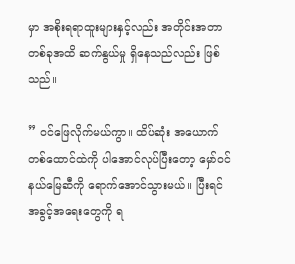မှာ အစိုးရရာထူးများနှင့်လည်း အတိုင်းအတာတစ်ခုအထိ ဆက်နွယ်မှု ရှိနေသည်လည်း ဖြစ်သည်။

” ဝင်ဖြေလိုက်မယ်ကွာ။ ထိပ်ဆုံး အယောက်တစ်ထောင်ထဲကို ပါအောင်လုပ်ပြီးတော့ မှော်ဝင်နယ်မြေဆီကို ရောက်အောင်သွားမယ်။ ပြီးရင် အခွင့်အရေးတွေကို ရ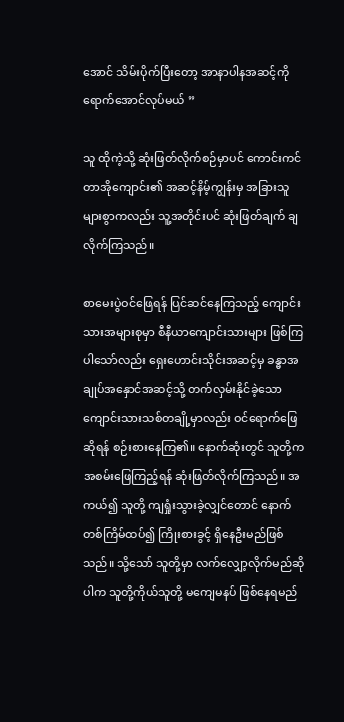အောင် သိမ်းပိုက်ပြီးတော့ အာနာပါနအဆင့်ကို ရောက်အောင်လုပ်မယ် ”

သူ ထိုကဲ့သို့ ဆုံးဖြတ်လိုက်စဉ်မှာပင် ကောင်းကင်တာအိုကျောင်း၏ အဆင့်နိမ့်ကျွန်းမှ အခြားသူများစွာကလည်း သူ့အတိုင်းပင် ဆုံးဖြတ်ချက် ချလိုက်ကြသည်။

စာမေးပွဲဝင်ဖြေရန် ပြင်ဆင်နေကြသည့် ကျောင်းသားအများစုမှာ စီနီယာကျောင်းသားများ ဖြစ်ကြပါသော်လည်း ရှေးဟောင်းသိုင်းအဆင့်မှ ခန္ဓာအချုပ်အနှောင်အဆင့်သို့ တက်လှမ်းနိုင်ခဲ့သော ကျောင်းသားသစ်တချို့မှာလည်း ဝင်ရောက်ဖြေဆိုရန် စဉ်းစားနေကြ၏။ နောက်ဆုံးတွင် သူတို့က အစမ်းဖြေကြည့်ရန် ဆုံးဖြတ်လိုက်ကြသည်။ အကယ်၍ သူတို့ ကျရှုံးသွားခဲ့လျှင်တောင် နောက်တစ်ကြိမ်ထပ်၍ ကြိုးစားခွင့် ရှိနေဦးမည်ဖြစ်သည်။ သို့သော် သူတို့မှာ လက်လျှော့လိုက်မည်ဆိုပါက သူတို့ကိုယ်သူတို့ မကျေမနပ် ဖြစ်နေရမည်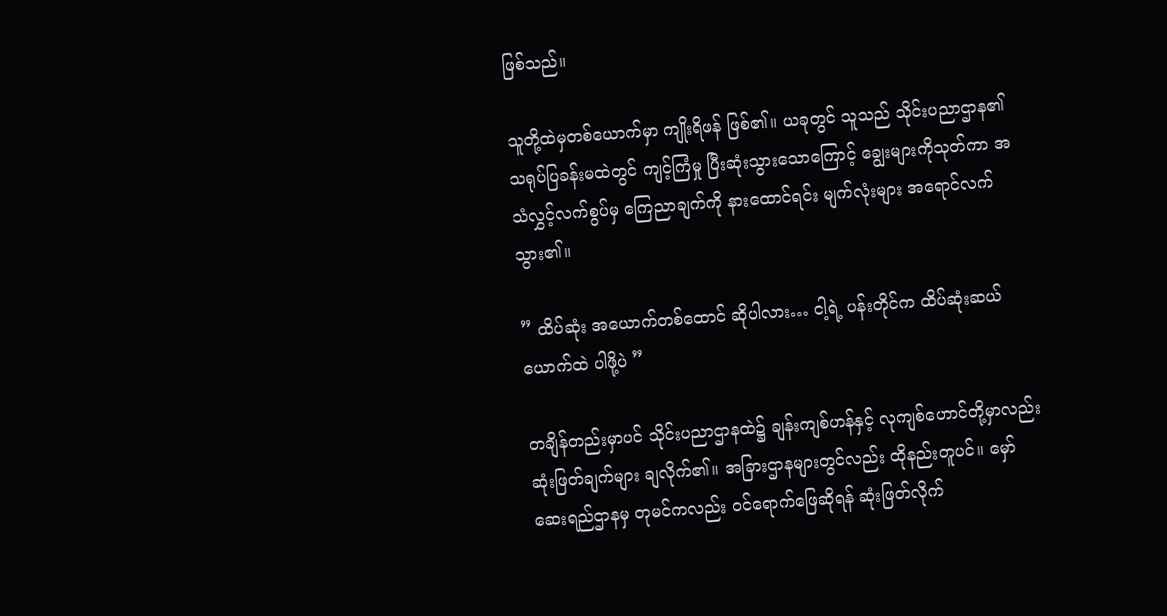ဖြစ်သည်။

သူတို့ထဲမှတစ်ယောက်မှာ ကျိုးရိဖန် ဖြစ်၏။ ယခုတွင် သူသည် သိုင်းပညာဌာန၏ သရုပ်ပြခန်းမထဲတွင် ကျင့်ကြံမှု ပြီးဆုံးသွားသောကြောင့် ချွေးများကိုသုတ်ကာ အသံလွှင့်လက်စွပ်မှ ကြေညာချက်ကို နားထောင်ရင်း မျက်လုံးများ အရောင်လက်သွား၏။

” ထိပ်ဆုံး အယောက်တစ်ထောင် ဆိုပါလား… ငါ့ရဲ့ ပန်းတိုင်က ထိပ်ဆုံးဆယ်ယောက်ထဲ ပါဖို့ပဲ ”

တချိန်တည်းမှာပင် သိုင်းပညာဌာနထဲ၌ ချန်းကျစ်ဟန်နှင့် လုကျစ်ဟောင်တို့မှာလည်း ဆုံးဖြတ်ချက်များ ချလိုက်၏။ အခြားဌာနများတွင်လည်း ထိုနည်းတူပင်။ မှော်ဆေးရည်ဌာနမှ တုမင်ကလည်း ဝင်ရောက်ဖြေဆိုရန် ဆုံးဖြတ်လိုက်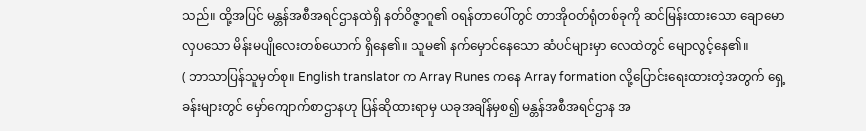သည်။ ထို့အပြင် မန္တန်အစီအရင်ဌာနထဲရှိ နတ်ဝိဇ္ဇာဂူ၏ ဝရန်တာပေါ်တွင် တာအိုဝတ်ရုံတစ်ခုကို ဆင်မြန်းထားသော ချောမောလှပသော မိန်းမပျိုလေးတစ်ယောက် ရှိနေ၏။ သူမ၏ နက်မှောင်နေသော ဆံပင်များမှာ လေထဲတွင် မျောလွင့်နေ၏။
( ဘာသာပြန်သူမှတ်စု။ English translator က Array Runes ကနေ Array formation လို့ပြောင်းရေးထားတဲ့အတွက် ရှေ့ခန်းများတွင် မှော်ကျောက်စာဌာနဟု ပြန်ဆိုထားရာမှ ယခုအချိန်မှစ၍ မန္တန်အစီအရင်ဌာန အ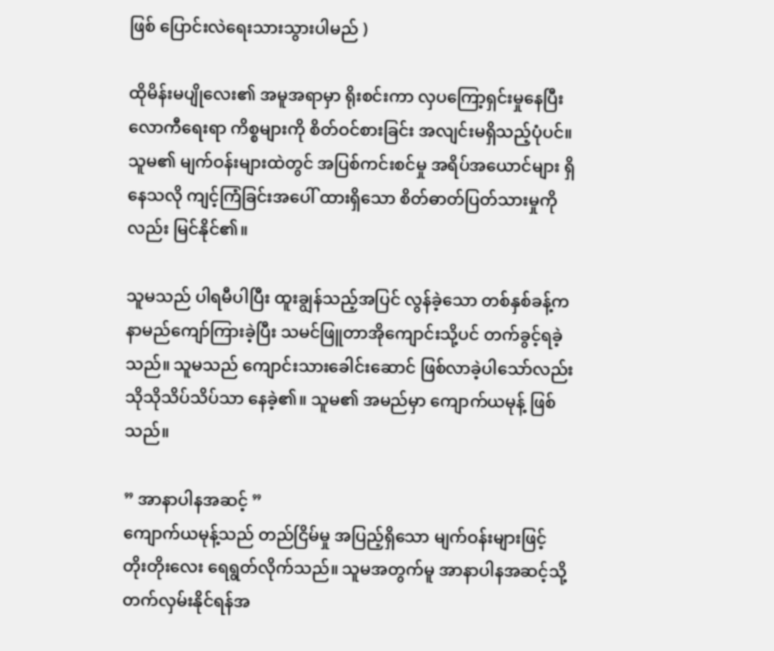ဖြစ် ပြောင်းလဲရေးသားသွားပါမည် )

ထိုမိန်းမပျိုလေး၏ အမူအရာမှာ ရိုးစင်းကာ လှပကြော့ရှင်းမှုနေပြီး လောကီရေးရာ ကိစ္စများကို စိတ်ဝင်စားခြင်း အလျင်းမရှိသည့်ပုံပင်။ သူမ၏ မျက်ဝန်းများထဲတွင် အပြစ်ကင်းစင်မှု အရိပ်အယောင်များ ရှိနေသလို ကျင့်ကြံခြင်းအပေါ် ထားရှိသော စိတ်ဓာတ်ပြတ်သားမှုကိုလည်း မြင်နိုင်၏။

သူမသည် ပါရမီပါပြီး ထူးချွန်သည့်အပြင် လွန်ခဲ့သော တစ်နှစ်ခန့်က နာမည်ကျော်ကြားခဲ့ပြီး သမင်ဖြူတာအိုကျောင်းသို့ပင် တက်ခွင့်ရခဲ့သည်။ သူမသည် ကျောင်းသားခေါင်းဆောင် ဖြစ်လာခဲ့ပါသော်လည်း သိုသိုသိပ်သိပ်သာ နေခဲ့၏။ သူမ၏ အမည်မှာ ကျောက်ယမုန့် ဖြစ်သည်။

” အာနာပါနအဆင့် ”
ကျောက်ယမုန့်သည် တည်ငြိမ်မှု အပြည့်ရှိသော မျက်ဝန်းများဖြင့် တိုးတိုးလေး ရေရွတ်လိုက်သည်။ သူမအတွက်မူ အာနာပါနအဆင့်သို့ တက်လှမ်းနိုင်ရန်အ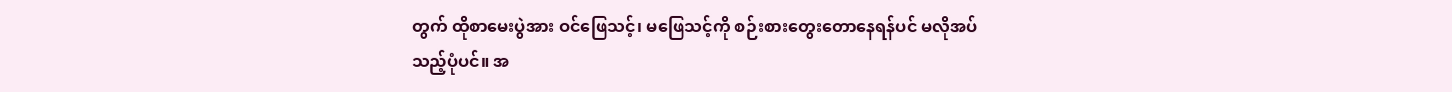တွက် ထိုစာမေးပွဲအား ဝင်ဖြေသင့်၊ မဖြေသင့်ကို စဉ်းစားတွေးတောနေရန်ပင် မလိုအပ်သည့်ပုံပင်။ အ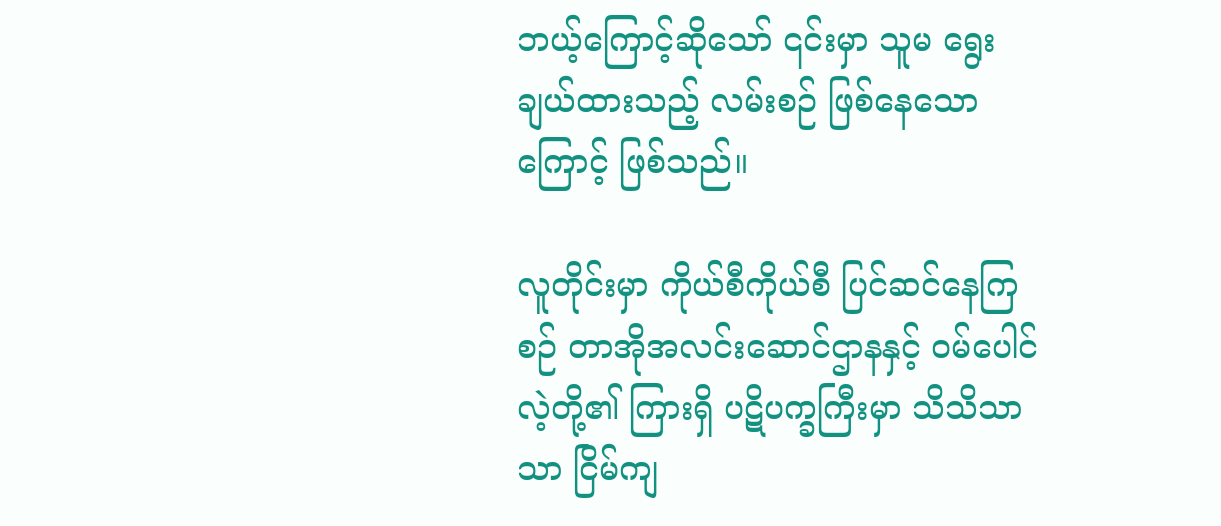ဘယ့်ကြောင့်ဆိုသော် ၎င်းမှာ သူမ ရွေးချယ်ထား‌သည့် လမ်းစဉ် ဖြစ်နေသောကြောင့် ဖြစ်သည်။

လူတိုင်းမှာ ကိုယ်စီကိုယ်စီ ပြင်ဆင်နေကြစဉ် တာအိုအလင်းဆောင်ဌာနနှင့် ဝမ်ပေါင်လဲ့တို့၏ ကြားရှိ ပဋိပက္ခကြီးမှာ သိသိသာသာ ငြိမ်ကျ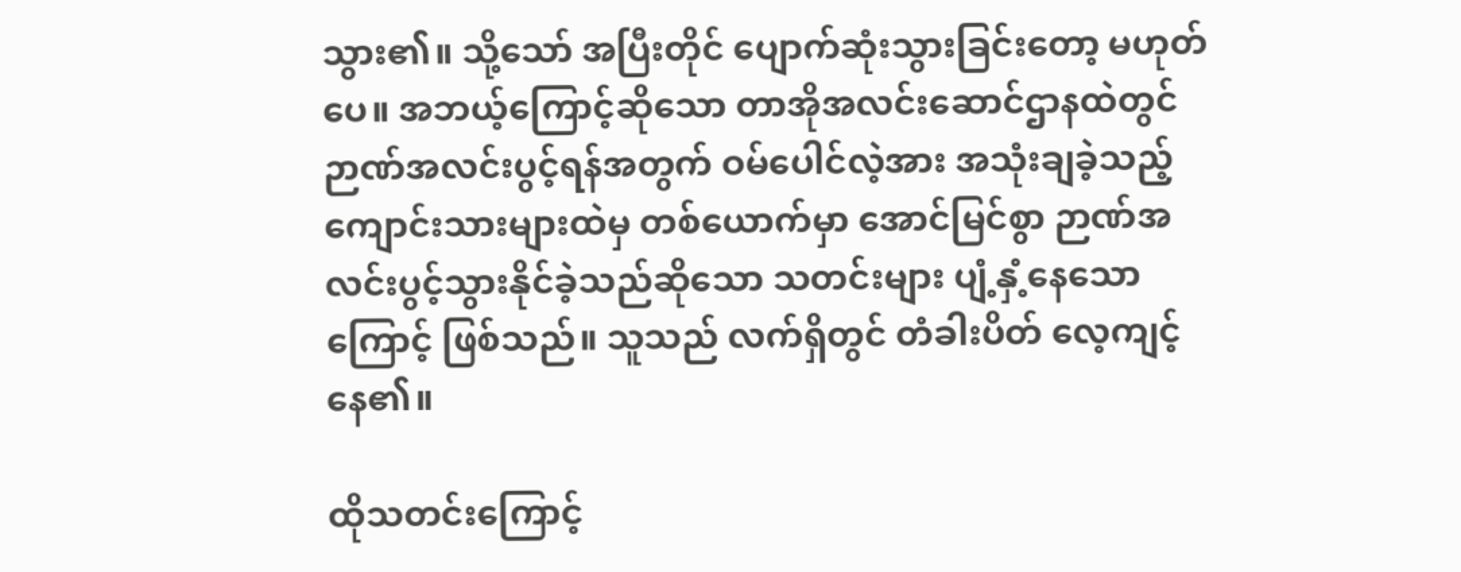သွား၏။ သို့သော် အပြီးတိုင် ပျောက်ဆုံးသွားခြင်းတော့ မဟုတ်ပေ။ အဘယ့်ကြောင့်ဆိုသော တာအိုအလင်းဆောင်ဌာနထဲတွင် ဉာဏ်အလင်းပွင့်ရန်အတွက် ဝမ်ပေါင်လဲ့အား အသုံးချခဲ့သည့် ကျောင်းသားများထဲမှ တစ်ယောက်မှာ အောင်မြင်စွာ ဉာဏ်အလင်းပွင့်သွားနိုင်ခဲ့သည်ဆိုသော သတင်းများ ပျံ့နှံ့နေသောကြောင့် ဖြစ်သည်။ သူသည် လက်ရှိတွင် တံခါးပိတ် လေ့ကျင့်နေ၏။

ထိုသတင်းကြောင့်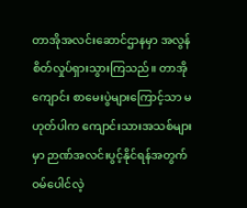တာအိုအလင်းဆောင်ဌာနမှာ အလွန် စိတ်လှုပ်ရှားသွားကြသည်။ တာအိုကျောင်း စာမေးပွဲများကြောင့်သာ မဟုတ်ပါက ကျောင်းသားအသစ်များမှာ ဉာဏ်အလင်းပွင့်နိုင်ရန်အတွက် ဝမ်ပေါင်လဲ့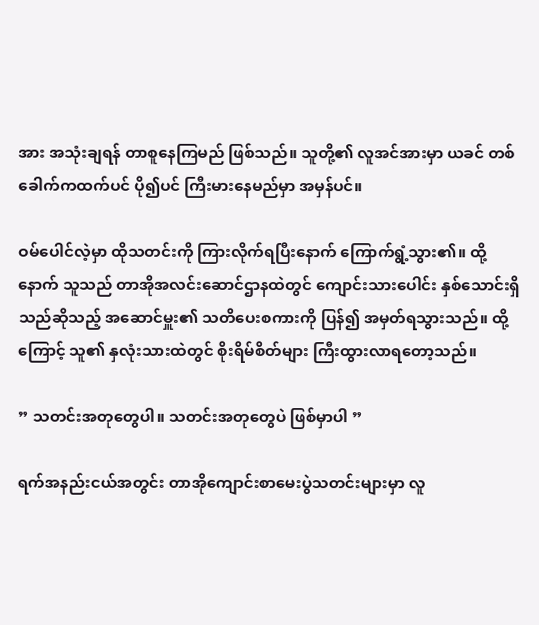အား အသုံးချရန် တာစူနေကြမည် ဖြစ်သည်။ သူတို့၏ လူအင်အားမှာ ယခင် တစ်ခေါက်ကထက်ပင် ပို၍ပင် ကြီးမားနေမည်မှာ အမှန်ပင်။

ဝမ်ပေါင်လဲ့မှာ ထိုသတင်းကို ကြားလိုက်ရပြီးနောက် ကြောက်ရွံ့သွား၏။ ထို့နောက် သူသည် တာအိုအလင်းဆောင်ဌာနထဲတွင် ကျောင်းသားပေါင်း နှစ်သောင်းရှိသည်ဆိုသည့် အဆောင်မှူး၏ သတိပေးစကားကို ပြန်၍ အမှတ်ရသွားသည်။ ထို့ကြောင့် သူ၏ နှလုံးသားထဲတွင် စိုးရိမ်စိတ်များ ကြီးထွားလာရတော့သည်။

” သတင်းအတုတွေပါ။ သတင်းအတုတွေပဲ ဖြစ်မှာပါ ”

ရက်အနည်းငယ်အတွင်း တာအိုကျောင်းစာမေးပွဲသတင်းများမှာ လူ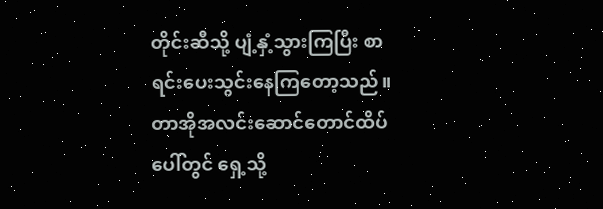တိုင်းဆီသို့ ပျံ့နှံ့သွားကြပြီး စာရင်းပေးသွင်းနေကြတော့သည်။ တာအိုအလင်းဆောင်တောင်ထိပ်ပေါ်တွင် ရှေ့သို့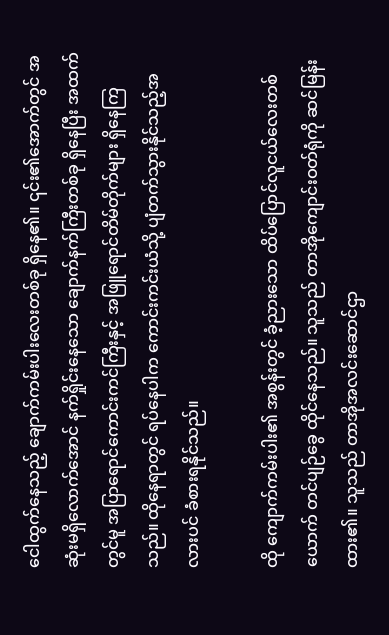ငေါထွက်နေသည့် ချောက်ကမ်းပါးလေးတစ်ခု ရှိနေ၏။ ၎င်း၏အောက်တွင် အဆုံးမရှိလောက်အောင် နက်ရှိုင်းနေသော ချောက်နက်ကြီးတစ်ခု ရှိနေပြီး အထက်တွင်မူ အပြာရောင်ကောင်းကင်ကြီးနှင့် အဖြူရောင်တိမ်တိုက်များ ရှိနေကြသည်။ ထိုနေရာတွင် ရပ်နေပါက ကောင်းကင်းယံသို့ ပျံတက်သွားနိုင်သည့်အလားပင် ခံစားရနိုင်သည်။

ထို ကျောက်ကမ်းပါး၏ အစွန်းတွင် ခံ့ညားသော ထိပ်ပြောင်လူငယ်လေးတစ်ယောက် တင်ပျဉ်ခွေ ထိုင်နေသည်။ သူသည် တာအိုကျောင်းဝတ်ရုံကို ဆင်မြန်းထား၏။ သူသည် တာအိုအလင်းဆောင်ဌာ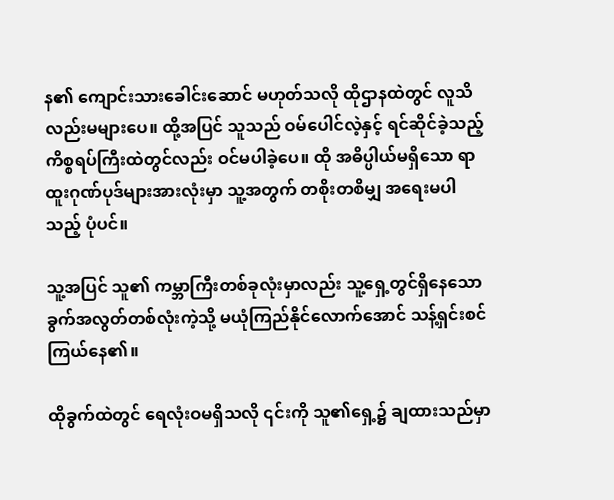န၏ ကျောင်းသားခေါင်းဆောင် မဟုတ်သလို ထိုဌာနထဲတွင် လူသိလည်းမများပေ။ ထို့အပြင် သူသည် ဝမ်ပေါင်လဲ့နှင့် ရင်ဆိုင်ခဲ့သည့် ကိစ္စရပ်ကြီးထဲတွင်လည်း ဝင်မပါခဲ့ပေ။ ထို အဓိပ္ပါယ်မရှိသော ရာထူးဂုဏ်ပုဒ်များအားလုံးမှာ သူ့အတွက် တစိုးတစိမျှ အရေးမပါသည့် ပုံပင်။

သူ့အပြင် သူ၏ ကမ္ဘာကြီးတစ်ခုလုံးမှာလည်း သူ့ရှေ့တွင်ရှိနေသော ခွက်အလွတ်တစ်လုံးကဲ့သို့ မယုံကြည်နိုင်လောက်အောင် သန့်ရှင်းစင်ကြယ်နေ၏။

ထိုခွက်ထဲတွင် ရေလုံးဝမရှိသလို ၎င်းကို သူ၏ရှေ့၌ ချထားသည်မှာ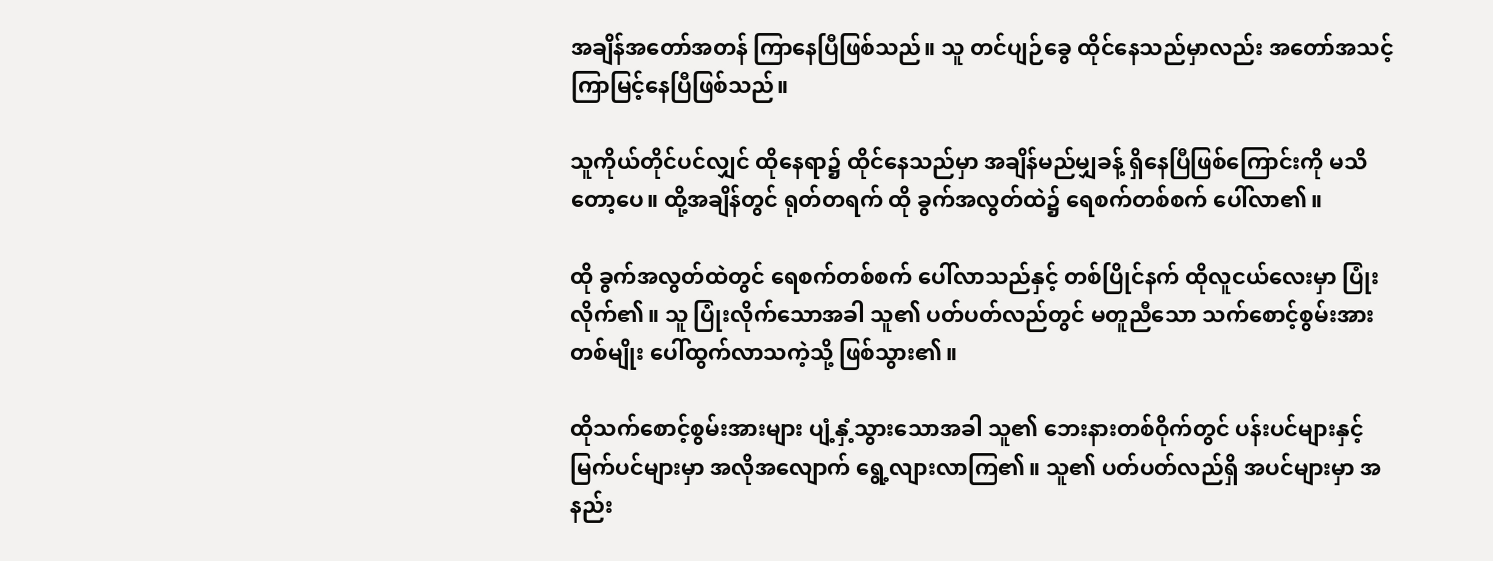အချိန်အတော်အတန် ကြာနေပြီဖြစ်သည်။ သူ တင်ပျဉ်ခွေ ထိုင်နေသည်မှာလည်း အတော်အသင့် ကြာမြင့်နေပြီဖြစ်သည်။

သူကိုယ်တိုင်ပင်လျှင် ထိုနေရာ၌ ထိုင်နေသည်မှာ အချိန်မည်မျှခန့် ရှိနေပြီဖြစ်ကြောင်းကို မသိတော့ပေ။ ထို့အချိန်တွင် ရုတ်တရက် ထို ခွက်အလွတ်ထဲ၌ ရေစက်တစ်စက် ပေါ်လာ၏။

ထို ခွက်အလွတ်ထဲတွင် ရေစက်တစ်စက် ပေါ်လာသည်နှင့် တစ်ပြိုင်နက် ထိုလူငယ်လေးမှာ ပြုံးလိုက်၏။ သူ ပြုံးလိုက်သောအခါ သူ၏ ပတ်ပတ်လည်တွင် မတူညီသော သက်စောင့်စွမ်းအားတစ်မျိုး ပေါ်ထွက်လာသကဲ့သို့ ဖြစ်သွား၏။

ထိုသက်စောင့်စွမ်းအားများ ပျံ့နှံ့သွားသောအခါ သူ၏ ဘေးနားတစ်ဝိုက်တွင် ပန်းပင်များနှင့် မြက်ပင်များမှာ အလိုအလျောက် ရွေ့လျားလာကြ၏။ သူ၏ ပတ်ပတ်လည်ရှိ အပင်များမှာ အနည်း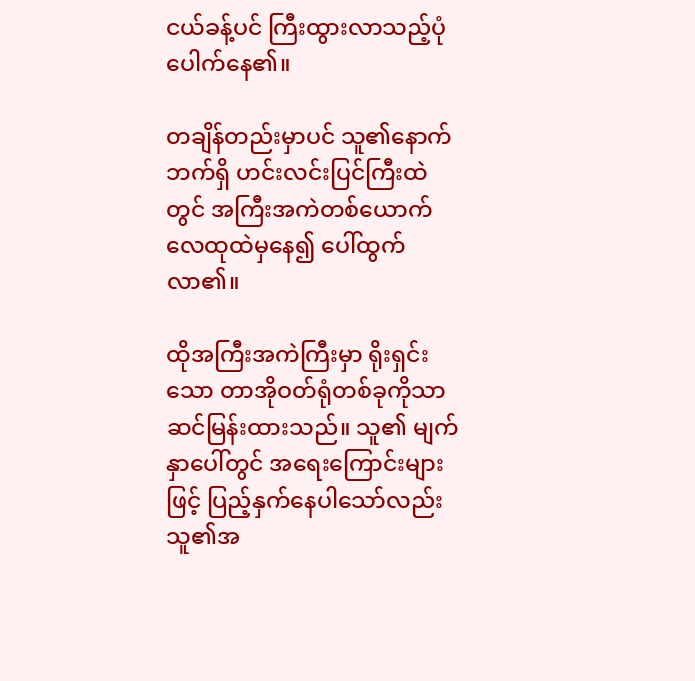ငယ်ခန့်ပင် ကြီးထွားလာသည့်ပုံ ပေါက်နေ၏။

တချိန်တည်းမှာပင် သူ၏နောက်ဘက်ရှိ ဟင်းလင်းပြင်ကြီးထဲတွင် အကြီးအကဲတစ်ယောက် လေထုထဲမှနေ၍ ပေါ်ထွက်လာ၏။

ထိုအကြီးအကဲကြီးမှာ ရိုးရှင်းသော တာအိုဝတ်ရုံတစ်ခုကိုသာ ဆင်မြန်းထားသည်။ သူ၏ မျက်နှာပေါ်တွင် အရေးကြောင်းများဖြင့် ပြည့်နှက်နေပါသော်လည်း သူ၏အ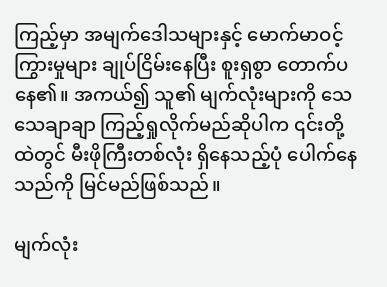ကြည့်မှာ အမျက်ဒေါသများနှင့် မောက်မာဝင့်ကြွားမှုများ ချုပ်ငြိမ်းနေပြီး စူးရှစွာ တောက်ပနေ၏။ အကယ်၍ သူ၏ မျက်လုံးများကို သေသေချာချာ ကြည့်ရှုလိုက်မည်ဆိုပါက ၎င်းတို့ထဲတွင် မီးဖိုကြီးတစ်လုံး ရှိနေသည့်ပုံ ပေါက်နေသည်ကို မြင်မည်ဖြစ်သည်။

မျက်လုံး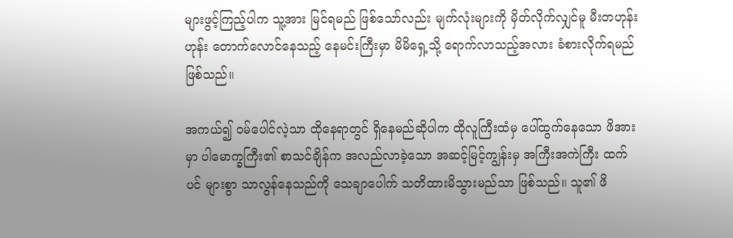များဖွင့်ကြည့်ပါက သူ့အား မြင်ရမည် ဖြစ်သော်လည်း မျက်လုံးများကို မှိတ်လိုက်လျှင်မူ မီးတဟုန်းဟုန်း တောက်လောင်နေသည့် နေမင်းကြီးမှာ မိမိရှေ့သို့ ရောက်လာသည့်အလား ခံစားလိုက်ရမည်ဖြစ်သည်။

အကယ်၍ ဝမ်ပေါင်လဲ့သာ ထိုနေရာတွင် ရှိနေမည်ဆိုပါက ထိုလူကြီးထံမှ ပေါ်ထွက်နေသော ဖိအားမှာ ပါမောက္ခကြီး၏ စာသင်ချိန်က အလည်လာခဲ့သော အဆင့်မြင့်ကျွန်းမှ အကြီးအကဲကြီး ထက်ပင် များစွာ သာလွန်နေသည်ကို သေချာပေါက် သတိထားမိသွားမည်သာ ဖြစ်သည်။ သူ၏ ဖိ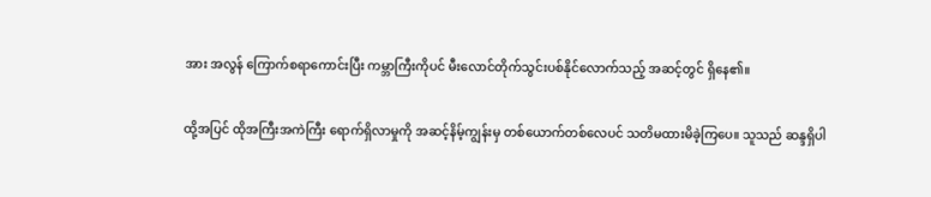အား အလွန် ကြောက်စရာကောင်းပြီး ကမ္ဘာကြီးကိုပင် မီးလောင်တိုက်သွင်းပစ်နိုင်လောက်သည့် အဆင့်တွင် ရှိနေ၏။

ထို့အပြင် ထိုအကြီးအကဲကြီး ရောက်ရှိလာမှုကို အဆင့်နိမ့်ကျွန်းမှ တစ်ယောက်တစ်လေပင် သတိမထားမိခဲ့ကြပေ။ သူသည် ဆန္ဒရှိပါ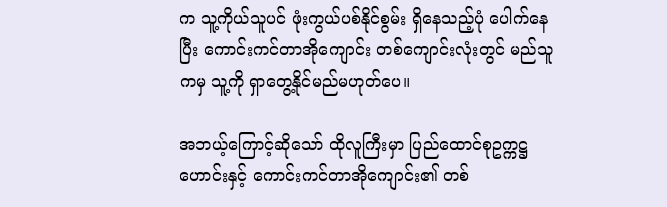က သူ့ကိုယ်သူပင် ဖုံးကွယ်ပစ်နိုင်စွမ်း ရှိနေသည့်ပုံ ပေါက်နေပြီး ကောင်းကင်တာအိုကျောင်း တစ်ကျောင်းလုံးတွင် မည်သူကမှ သူ့ကို ရှာတွေ့နိုင်မည်မဟုတ်ပေ။

အဘယ့်ကြောင့်ဆိုသော် ထိုလူကြီးမှာ ပြည်ထောင်စုဥက္ကဋ္ဌဟောင်းနှင့် ကောင်းကင်တာအိုကျောင်း၏ တစ်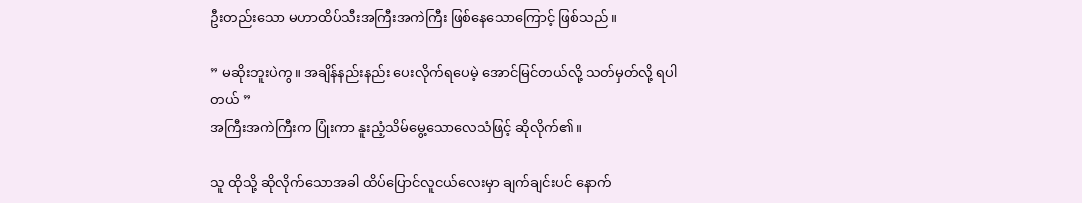ဦးတည်းသော မဟာထိပ်သီးအကြီးအကဲကြီး ဖြစ်နေသောကြောင့် ဖြစ်သည်။

” မဆိုးဘူးပဲကွ။ အချိန်နည်းနည်း ပေးလိုက်ရပေမဲ့ အောင်မြင်တယ်လို့ သတ်မှတ်လို့ ရပါတယ် ”
အကြီးအကဲကြီးက ပြုံးကာ နူးညံ့သိမ်မွေ့သောလေသံဖြင့် ဆိုလိုက်၏။

သူ ထိုသို့ ဆိုလိုက်သောအခါ ထိပ်ပြောင်လူငယ်လေးမှာ ချက်ချင်းပင် နောက်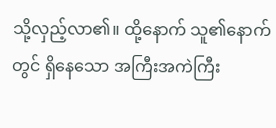သို့လှည့်လာ၏။ ထို့နောက် သူ၏နောက်တွင် ရှိနေသော အကြီးအကဲကြီး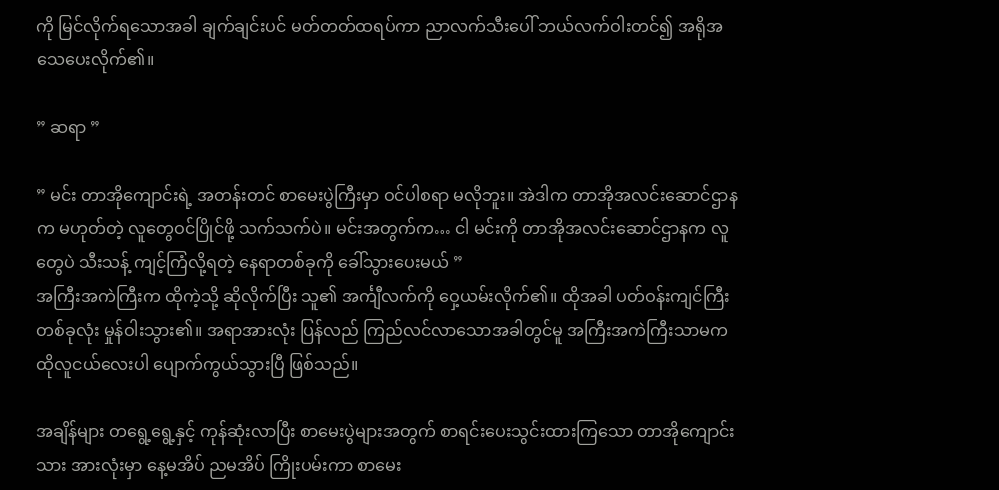ကို မြင်လိုက်ရသောအခါ ချက်ချင်းပင် မတ်တတ်ထရပ်ကာ ညာလက်သီးပေါ် ဘယ်လက်ဝါးတင်၍ အရိုအသေပေးလိုက်၏။

” ဆရာ ”

” မင်း တာအိုကျောင်းရဲ့ အတန်းတင် စာမေးပွဲကြီးမှာ ဝင်ပါစရာ မလိုဘူး။ အဲဒါက တာအိုအလင်းဆောင်ဌာနက မဟုတ်တဲ့ လူတွေဝင်ပြိုင်ဖို့ သက်သက်ပဲ။ မင်းအတွက်က… ငါ မင်းကို တာအိုအလင်းဆောင်ဌာနက လူတွေပဲ သီးသန့် ကျင့်ကြံလို့ရတဲ့ နေရာတစ်ခုကို ခေါ်သွားပေးမယ် ”
အကြီးအကဲကြီးက ထိုကဲ့သို့ ဆိုလိုက်ပြီး သူ၏ အင်္ကျီလက်ကို ဝှေ့ယမ်းလိုက်၏။ ထိုအခါ ပတ်ဝန်းကျင်ကြီးတစ်ခုလုံး မှုန်ဝါးသွား၏။ အရာအားလုံး ပြန်လည် ကြည်လင်လာသောအခါတွင်မူ အကြီးအကဲကြီးသာမက ထိုလူငယ်လေးပါ ပျောက်ကွယ်သွားပြီ ဖြစ်သည်။

အချိန်များ တရွေ့ရွေ့နှင့် ကုန်ဆုံးလာပြီး စာမေးပွဲများအတွက် စာရင်းပေးသွင်းထားကြသော တာအိုကျောင်းသား အားလုံးမှာ နေ့မအိပ် ညမအိပ် ကြိုးပမ်းကာ စာမေး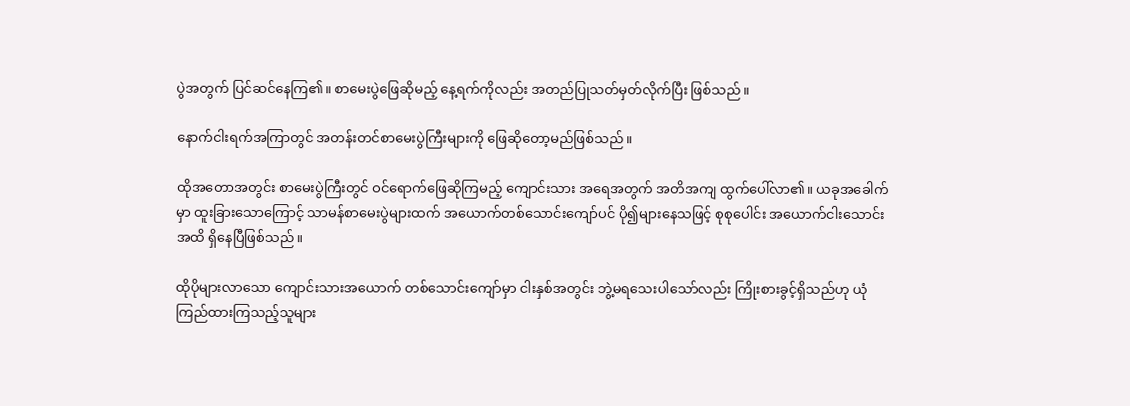ပွဲအတွက် ပြင်ဆင်နေကြ၏။ စာမေးပွဲဖြေဆိုမည့် နေ့ရက်ကိုလည်း အတည်ပြုသတ်မှတ်လိုက်ပြီး ဖြစ်သည်။

နောက်ငါးရက်အကြာတွင် အတန်းတင်စာမေးပွဲကြီးများကို ဖြေဆိုတော့မည်ဖြစ်သည်။

ထိုအတောအတွင်း စာမေးပွဲကြီးတွင် ဝင်ရောက်ဖြေဆိုကြမည့် ကျောင်းသား အရေအတွက် အတိအကျ ထွက်ပေါ်လာ၏။ ယခုအခေါက်မှာ ထူးခြားသောကြောင့် သာမန်စာမေးပွဲများထက် အယောက်တစ်သောင်းကျော်ပင် ပို၍များနေသဖြင့် စုစုပေါင်း အယောက်ငါးသောင်းအထိ ရှိနေပြီဖြစ်သည်။

ထိုပိုများလာသော ကျောင်းသားအယောက် တစ်သောင်းကျော်မှာ ငါးနှစ်အတွင်း ဘွဲ့မရသေးပါသော်လည်း ကြိုးစားခွင့်ရှိသည်ဟု ယုံကြည်ထားကြသည့်သူများ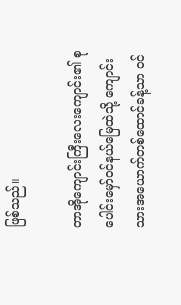ဖြစ်သည်။

တာအိုကျောင်းကြီးလေးကျောင်း၏ စုပေါင်းမှော်ဝင်နယ်မြေထဲသို့ ကျောင်းသားအယောက်တစ်ထောင်ခန့်သာ ဝင်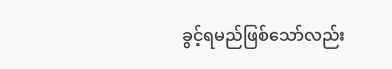ခွင့်ရမည်ဖြစ်သော်လည်း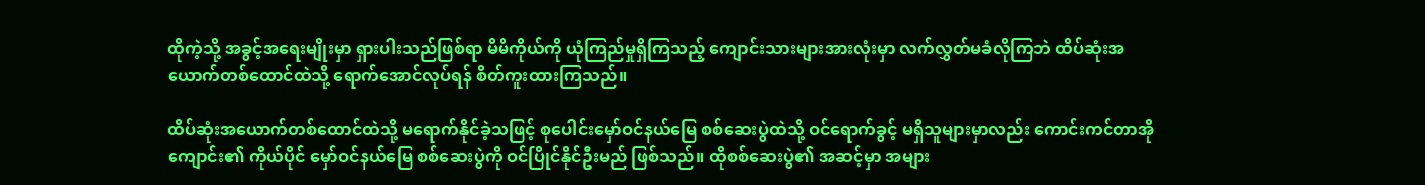ထိုကဲ့သို့ အခွင့်အရေးမျိုးမှာ ရှားပါးသည်ဖြစ်ရာ မိမိကိုယ်ကို ယုံကြည်မှုရှိကြသည့် ကျောင်းသားများအားလုံးမှာ လက်လွှတ်မခံလိုကြဘဲ ထိပ်ဆုံးအယောက်တစ်ထောင်ထဲသို့ ရောက်အောင်လုပ်ရန် စိတ်ကူးထားကြသည်။

ထိပ်ဆုံးအယောက်တစ်ထောင်ထဲသို့ မရောက်နိုင်ခဲ့သဖြင့် စုပေါင်းမှော်ဝင်နယ်မြေ စစ်ဆေးပွဲထဲသို့ ဝင်ရောက်ခွင့် မရှိသူများမှာလည်း ကောင်းကင်တာအိုကျောင်း၏ ကိုယ်ပိုင် မှော်ဝင်နယ်မြေ စစ်ဆေးပွဲကို ဝင်ပြိုင်နိုင်ဦးမည် ဖြစ်သည်။ ထိုစစ်ဆေးပွဲ၏ အဆင့်မှာ အများ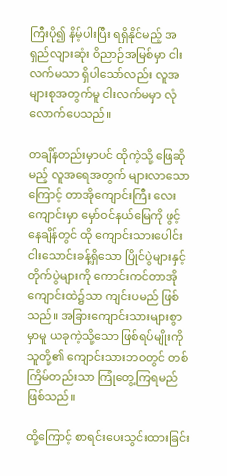ကြီးပို၍ နိမ့်ပါးပြီး ရရှိနိုင်မည့် အရှည်လျားဆုံး ဝိညာဉ်အမြစ်မှာ ငါးလက်မသာ ရှိပါသော်လည်း လူအများစုအတွက်မူ ငါးလက်မမှာ လုံလောက်ပေသည်။

တချိန်တည်းမှာပင် ထိုကဲ့သို့ ဖြေဆိုမည့် လူအရေအတွက် များလာသောကြောင့် တာအိုကျောင်းကြီး လေးကျောင်းမှာ မှော်ဝင်နယ်မြေကို ဖွင့်နေချိန်တွင် ထို ကျောင်းသားပေါင်း ငါးသောင်းခန့်ရှိသော ပြိုင်ပွဲများနှင့် တိုက်ပွဲများကို ကောင်းကင်တာအိုကျောင်းထဲ၌သာ ကျင်းပမည် ဖြစ်သည်။ အခြားကျောင်းသားများစွာမှာမူ ယခုကဲ့သို့သော ဖြစ်ရပ်မျိုးကို သူတို့၏ ကျောင်းသားဘဝတွင် တစ်ကြိမ်တည်းသာ ကြုံတွေ့ကြရမည် ဖြစ်သည်။

ထို့ကြောင့် စာရင်းပေးသွင်းထားခြင်း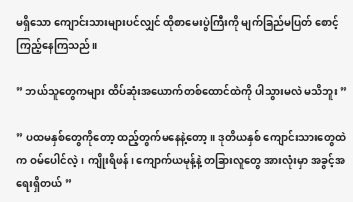မရှိသော ကျောင်းသားများပင်လျှင် ထိုစာမေးပွဲကြီးကို မျက်ခြည်မပြတ် စောင့်ကြည့်နေကြသည်။

” ဘယ်သူတွေကများ ထိပ်ဆုံးအယောက်တစ်ထောင်ထဲကို ပါသွားမလဲ မသိဘူး ”

” ပထမနှစ်တွေကိုတော့ ထည့်တွက်မနေနဲ့တော့။ ဒုတိယနှစ် ကျောင်းသားတွေထဲက ဝမ်ပေါင်လဲ့၊ ကျိုးရိဖန်၊ ကျောက်ယမုန့်နဲ့ တခြားလူတွေ အားလုံးမှာ အခွင့်အရေးရှိတယ် ”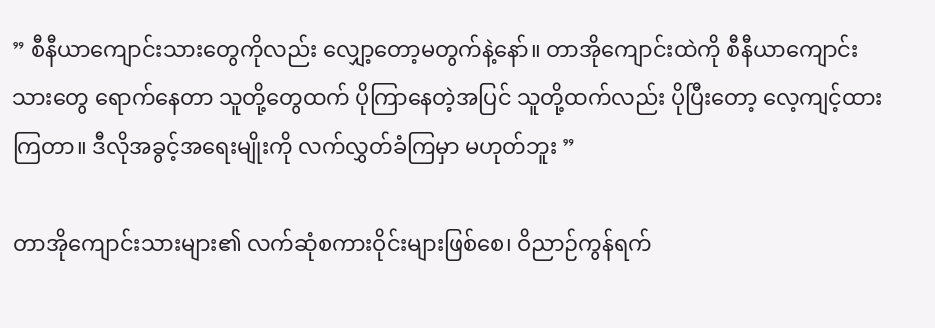” စီနီယာကျောင်းသားတွေကိုလည်း လျှော့တော့မတွက်နဲ့နော်။ တာအိုကျောင်းထဲကို စီနီယာကျောင်းသားတွေ ရောက်နေတာ သူတို့တွေထက် ပိုကြာနေတဲ့အပြင် သူတို့ထက်လည်း ပိုပြီးတော့ လေ့ကျင့်ထားကြတာ။ ဒီလိုအခွင့်အရေးမျိုးကို လက်လွှတ်ခံကြမှာ မဟုတ်ဘူး ”

တာအိုကျောင်းသားများ၏ လက်ဆုံစကားဝိုင်းများဖြစ်စေ၊ ဝိညာဉ်ကွန်ရက်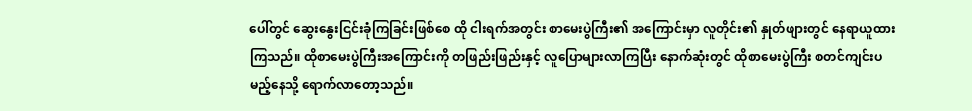ပေါ်တွင် ဆွေးနွေးငြင်းခုံကြခြင်းဖြစ်စေ ထို ငါးရက်အတွင်း စာမေးပွဲကြီး၏ အကြောင်းမှာ လူတိုင်း၏ နှုတ်ဖျားတွင် နေရာယူထားကြသည်။ ထိုစာမေးပွဲကြီးအကြောင်းကို တဖြည်းဖြည်းနှင့် လူပြောများလာကြပြီး နောက်ဆုံးတွင် ထိုစာမေးပွဲကြီး စတင်ကျင်းပမည့်နေသို့ ရောက်လာတော့သည်။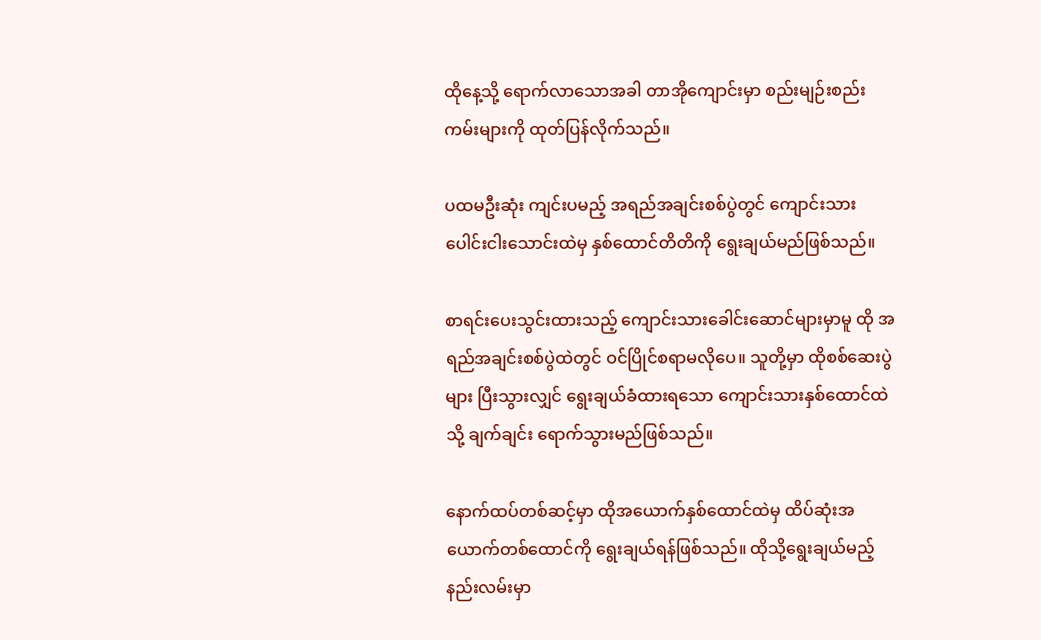ထိုနေ့သို့ ရောက်လာသောအခါ တာအိုကျောင်းမှာ စည်းမျဉ်းစည်းကမ်းများကို ထုတ်ပြန်လိုက်သည်။

ပထမဦးဆုံး ကျင်းပမည့် အရည်အချင်းစစ်ပွဲတွင် ကျောင်းသားပေါင်းငါးသောင်းထဲမှ နှစ်ထောင်တိတိကို ရွေးချယ်မည်ဖြစ်သည်။

စာရင်းပေးသွင်းထားသည့် ကျောင်းသားခေါင်းဆောင်များမှာမူ ထို အရည်အချင်းစစ်ပွဲထဲတွင် ဝင်ပြိုင်စရာမလိုပေ။ သူတို့မှာ ထိုစစ်ဆေးပွဲများ ပြီးသွားလျှင် ရွေးချယ်ခံထားရသော ကျောင်းသားနှစ်ထောင်ထဲသို့ ချက်ချင်း ရောက်သွားမည်ဖြစ်သည်။

နောက်ထပ်တစ်ဆင့်မှာ ထိုအယောက်နှစ်ထောင်ထဲမှ ထိပ်ဆုံးအယောက်တစ်ထောင်ကို ရွေးချယ်ရန်ဖြစ်သည်။ ထိုသို့ရွေးချယ်မည့် နည်းလမ်းမှာ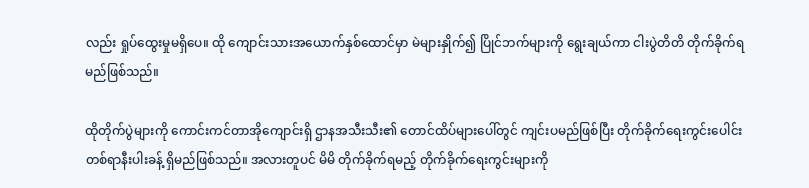လည်း ရှုပ်ထွေးမှုမရှိပေ။ ထို ကျောင်းသားအယောက်နှစ်ထောင်မှာ မဲများနှိုက်၍ ပြိုင်ဘက်များကို ရွေးချယ်ကာ ငါးပွဲတိတိ တိုက်ခိုက်ရမည်ဖြစ်သည်။

ထိုတိုက်ပွဲများကို ကောင်းကင်တာအိုကျောင်းရှိ ဌာနအသီးသီး၏ တောင်ထိပ်များပေါ်တွင် ကျင်းပမည်ဖြစ်ပြီး တိုက်ခိုက်ရေးကွင်းပေါင်း တစ်ရာနီးပါးခန့် ရှိမည်ဖြစ်သည်။ အလားတူပင် မိမိ တိုက်ခိုက်ရမည့် တိုက်ခိုက်ရေးကွင်းများကို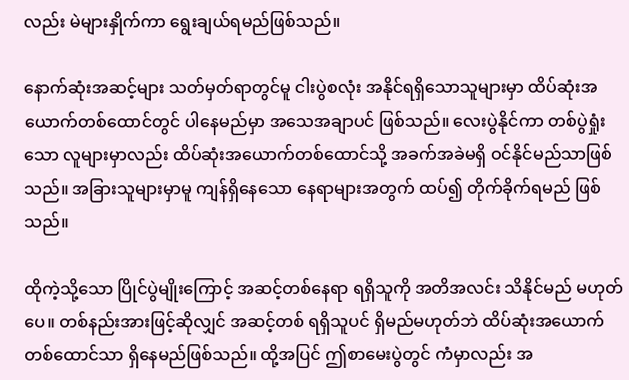လည်း မဲများနှိုက်ကာ ရွေးချယ်ရမည်ဖြစ်သည်။

နောက်ဆုံးအဆင့်များ သတ်မှတ်ရာတွင်မူ ငါးပွဲစလုံး အနိုင်ရရှိသောသူများမှာ ထိပ်ဆုံးအယောက်တစ်ထောင်တွင် ပါနေမည်မှာ အသေအချာပင် ဖြစ်သည်။ လေးပွဲနိုင်ကာ တစ်ပွဲရှုံးသော လူများမှာလည်း ထိပ်ဆုံးအယောက်တစ်ထောင်သို့ အခက်အခဲမရှိ ဝင်နိုင်မည်သာဖြစ်သည်။ အခြားသူများမှာမူ ကျန်ရှိနေသော နေရာများအတွက် ထပ်၍ တိုက်ခိုက်ရမည် ဖြစ်သည်။

ထိုကဲ့သို့သော ပြိုင်ပွဲမျိုးကြောင့် အဆင့်တစ်နေရာ ရရှိသူကို အတိအလင်း သိနိုင်မည် မဟုတ်ပေ။ တစ်နည်းအားဖြင့်ဆိုလျှင် အဆင့်တစ် ရရှိသူပင် ရှိမည်မဟုတ်ဘဲ ထိပ်ဆုံးအယောက်တစ်ထောင်သာ ရှိနေမည်ဖြစ်သည်။ ထို့အပြင် ဤစာမေးပွဲတွင် ကံမှာလည်း အ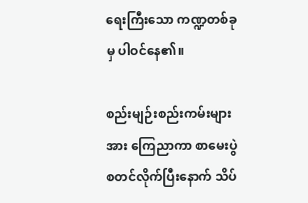ရေးကြီးသော ကဏ္ဍတစ်ခုမှ ပါဝင်နေ၏။

စည်းမျဉ်းစည်းကမ်းများအား ကြေညာကာ စာမေးပွဲစတင်လိုက်ပြီးနောက် သိပ်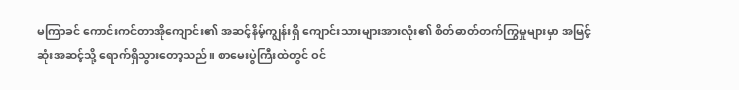မကြာခင် ကောင်းကင်တာအိုကျောင်း၏ အဆင့်နိမ့်ကျွန်းရှိ ကျောင်းသားများအားလုံး၏ စိတ်ဓာတ်တက်ကြွမှုများမှာ အမြင့်ဆုံးအဆင့်သို့ ရောက်ရှိသွားတော့သည်။ စာမေးပွဲကြီးထဲတွင် ဝင်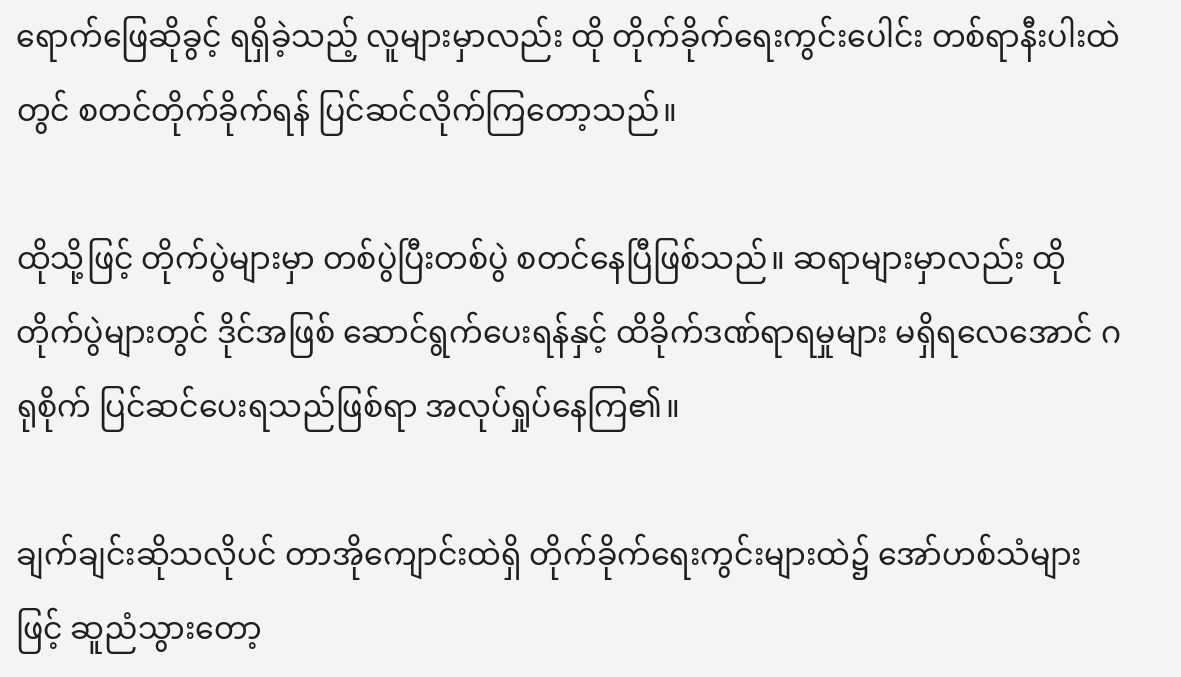ရောက်ဖြေဆိုခွင့် ရရှိခဲ့သည့် လူများမှာလည်း ထို တိုက်ခိုက်ရေးကွင်းပေါင်း တစ်ရာနီးပါးထဲတွင် စတင်တိုက်ခိုက်ရန် ပြင်ဆင်လိုက်ကြတော့သည်။

ထိုသို့ဖြင့် တိုက်ပွဲများမှာ တစ်ပွဲပြီးတစ်ပွဲ စတင်နေပြီဖြစ်သည်။ ဆရာများမှာလည်း ထိုတိုက်ပွဲများတွင် ဒိုင်အဖြစ် ဆောင်ရွက်ပေးရန်နှင့် ထိခိုက်ဒဏ်ရာရမှုများ မရှိရလေအောင် ဂရုစိုက် ပြင်ဆင်ပေးရသည်ဖြစ်ရာ အလုပ်ရှုပ်နေကြ၏။

ချက်ချင်းဆိုသလိုပင် တာအိုကျောင်းထဲရှိ တိုက်ခိုက်ရေးကွင်းများထဲ၌ အော်ဟစ်သံများဖြင့် ဆူညံသွားတော့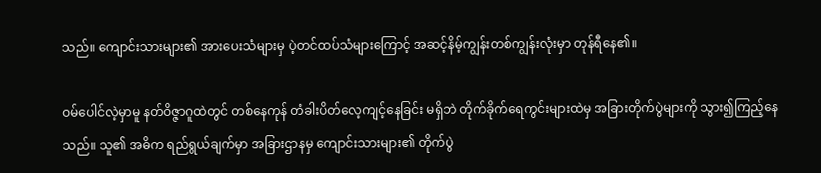သည်။ ကျောင်းသားများ၏ အားပေးသံများမှ ပဲ့တင်ထပ်သံများကြောင့် အဆင့်နိမ့်ကျွန်းတစ်ကျွန်းလုံးမှာ တုန်ရီနေ၏။

ဝမ်ပေါင်လဲ့မှာမူ နတ်ဝိဇ္ဇာဂူထဲတွင် တစ်နေကုန် တံခါးပိတ်လေ့ကျင့်နေခြင်း မရှိဘဲ တိုက်ခိုက်ရေကွင်းများထဲမှ အခြားတိုက်ပွဲများကို သွား၍ကြည့်နေသည်။ သူ၏ အဓိက ရည်ရွယ်ချက်မှာ အခြားဌာနမှ ကျောင်းသားများ၏ တိုက်ပွဲ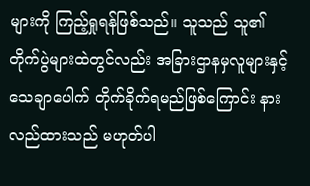များကို ကြည့်ရှုရန်ဖြစ်သည်။ သူသည် သူ၏ တိုက်ပွဲများထဲတွင်လည်း အခြားဌာနမှလူများနှင့် သေချာပေါက် တိုက်ခိုက်ရမည်ဖြစ်ကြောင်း နားလည်ထားသည် မဟုတ်ပါ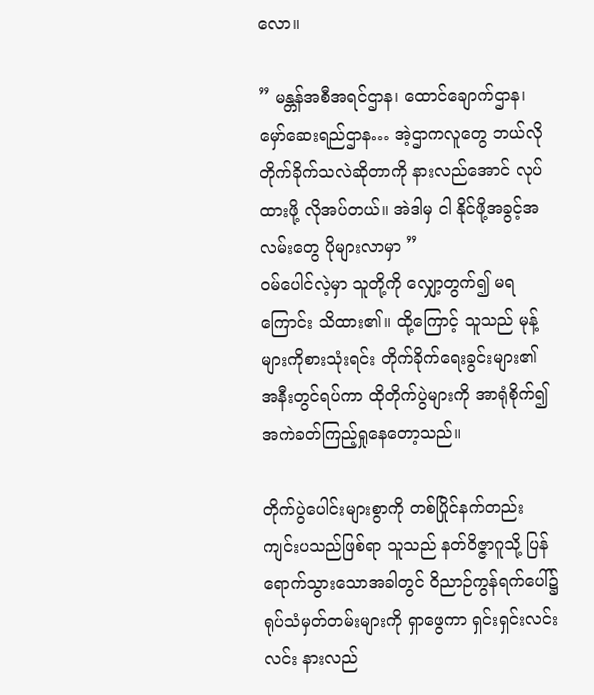လော။

” မန္တန်အစီအရင်ဌာန၊ ထောင်ချောက်ဌာန၊ မှော်ဆေးရည်ဌာန… အဲ့ဌာကလူတွေ ဘယ်လိုတိုက်ခိုက်သလဲဆိုတာကို နားလည်အောင် လုပ်ထားဖို့ လိုအပ်တယ်။ အဲဒါမှ ငါ နိုင်ဖို့အခွင့်အလမ်းတွေ ပိုများလာမှာ ”
ဝမ်ပေါင်လဲ့မှာ သူတို့ကို လျှော့တွက်၍ မရကြောင်း သိထား၏။ ထို့ကြောင့် သူသည် မုန့်များကိုစားသုံးရင်း တိုက်ခိုက်ရေးခွင်းများ၏ အနီးတွင်ရပ်ကာ ထိုတိုက်ပွဲများကို အာရုံစိုက်၍ အကဲခတ်ကြည့်ရှုနေတော့သည်။

တိုက်ပွဲပေါင်းများစွာကို တစ်ပြိုင်နက်တည်း ကျင်းပသည်ဖြစ်ရာ သူသည် နတ်ဝိဇ္ဇာဂူသို့ ပြန်ရောက်သွားသောအခါတွင် ဝိညာဉ်ကွန်ရက်ပေါ်၌ ရုပ်သံမှတ်တမ်းများကို ရှာဖွေကာ ရှင်းရှင်းလင်းလင်း နားလည်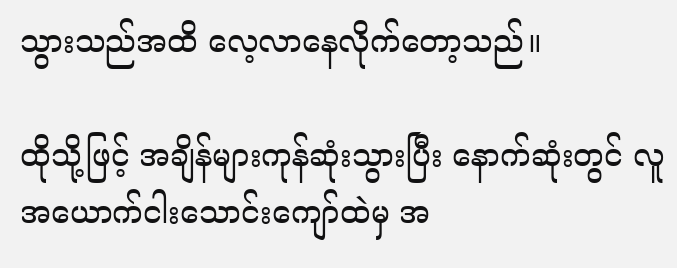သွားသည်အထိ လေ့လာနေလိုက်တော့သည်။

ထိုသို့ဖြင့် အချိန်များကုန်ဆုံးသွားပြီး နောက်ဆုံးတွင် လူအယောက်ငါးသောင်းကျော်ထဲမှ အ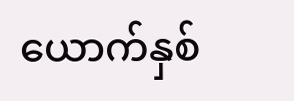ယောက်နှစ်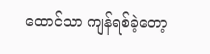ထောင်သာ ကျန်ရစ်ခဲ့တော့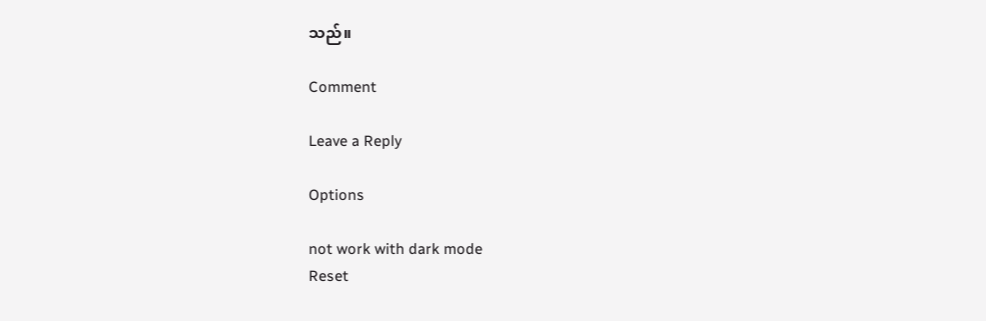သည်။

Comment

Leave a Reply

Options

not work with dark mode
Reset